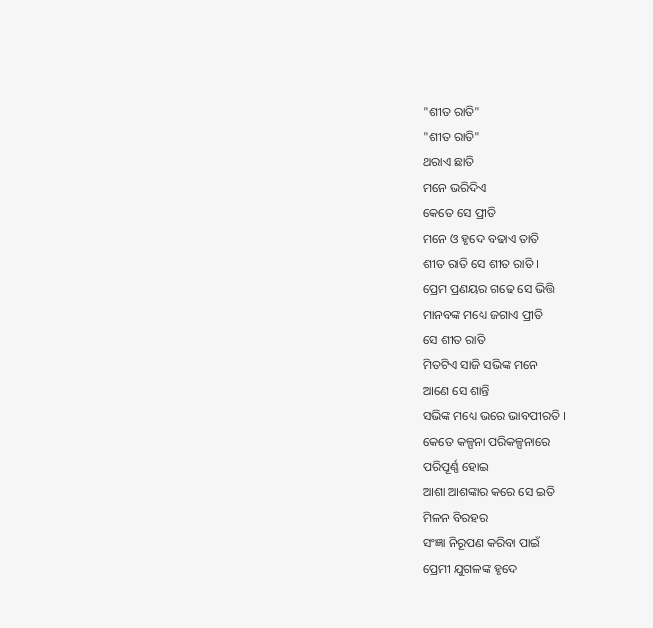"ଶୀତ ରାତି"
"ଶୀତ ରାତି"
ଥରାଏ ଛାତି
ମନେ ଭରିଦିଏ
କେତେ ସେ ପ୍ରୀତି
ମନେ ଓ ହୃଦେ ବଢାଏ ତାତି
ଶୀତ ରାତି ସେ ଶୀତ ରାତି ।
ପ୍ରେମ ପ୍ରଣୟର ଗଢେ ସେ ଭିତ୍ତି
ମାନବଙ୍କ ମଧ୍ୟେ ଜଗାଏ ପ୍ରୀତି
ସେ ଶୀତ ରାତି
ମିତଟିଏ ସାଜି ସଭିଙ୍କ ମନେ
ଆଣେ ସେ ଶାନ୍ତି
ସଭିଙ୍କ ମଧ୍ୟେ ଭରେ ଭାବପୀରତି ।
କେତେ କଳ୍ପନା ପରିକଳ୍ପନାରେ
ପରିପୂର୍ଣ୍ଣ ହୋଇ
ଆଶା ଆଶଙ୍କାର କରେ ସେ ଇତି
ମିଳନ ବିରହର
ସଂଜ୍ଞା ନିରୂପଣ କରିବା ପାଇଁ
ପ୍ରେମୀ ଯୁଗଳଙ୍କ ହୃଦେ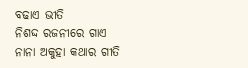ବଢାଏ ଭୀତି
ନିଶଦ୍ଦ ରଜନୀରେ ଗାଏ
ନାନା ଅକୁହା କଥାର ଗୀତି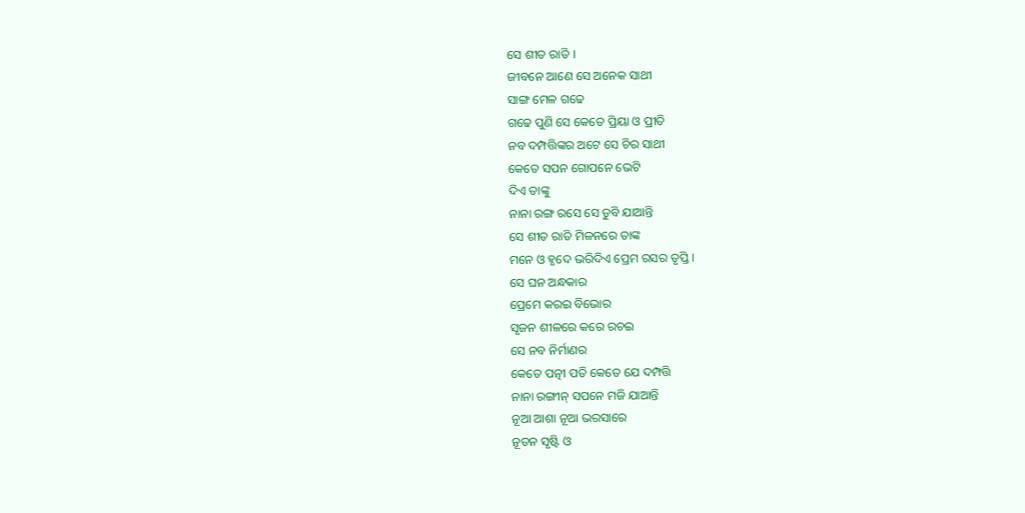ସେ ଶୀତ ରାତି ।
ଜୀବନେ ଆଣେ ସେ ଅନେକ ସାଥୀ
ସାଙ୍ଗ ମେଳ ଗଢେ
ଗଢେ ପୁଣି ସେ କେତେ ପ୍ରିୟା ଓ ପ୍ରୀତି
ନବ ଦମ୍ପତ୍ତିଙ୍କର ଅଟେ ସେ ଚିର ସାଥୀ
କେତେ ସପନ ଗୋପନେ ଭେଟି
ଦିଏ ତାଙ୍କୁ
ନାନା ରଙ୍ଗ ରସେ ସେ ଡୁବି ଯାଆନ୍ତି
ସେ ଶୀତ ରାତି ମିଳନରେ ତାଙ୍କ
ମନେ ଓ ହୃଦେ ଭରିଦିଏ ପ୍ରେମ ରସର ତୃପ୍ତି ।
ସେ ଘନ ଅନ୍ଧକାର
ପ୍ରେମେ କରଇ ବିଭୋର
ସୃଜନ ଶୀଳରେ କରେ ରଚଇ
ସେ ନବ ନିର୍ମାଣର
କେତେ ପତ୍ନୀ ପତି କେତେ ଯେ ଦମ୍ପତ୍ତି
ନାନା ରଙ୍ଗୀନ୍ ସପନେ ମଜି ଯାଆନ୍ତି
ନୂଆ ଆଶା ନୂଆ ଭରସାରେ
ନୂତନ ସୃଷ୍ଟି ଓ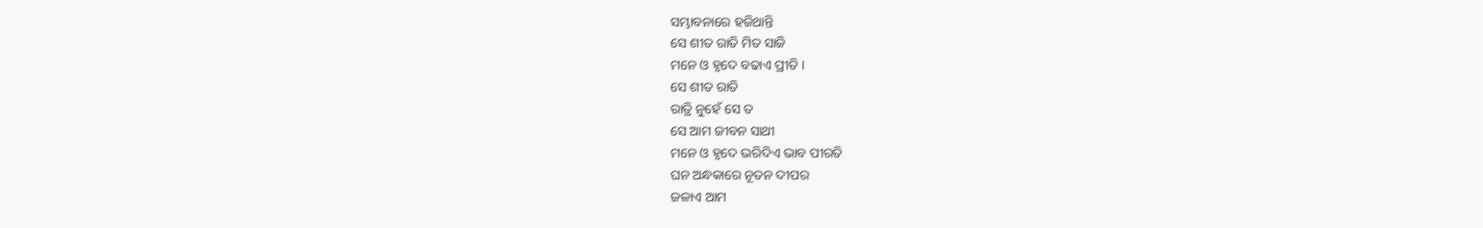ସମ୍ଭାବନାରେ ହଜିଥାନ୍ତି
ସେ ଶୀତ ରାତି ମିତ ସାଜି
ମନେ ଓ ହୃଦେ ବଢାଏ ପ୍ରୀତି ।
ସେ ଶୀତ ରାତି
ରାତ୍ରି ନୁହେଁ ସେ ତ
ସେ ଆମ ଜୀବନ ସାଥୀ
ମନେ ଓ ହୃଦେ ଭରିଦିଏ ଭାବ ପୀରତି
ଘନ ଅନ୍ଧକାରେ ନୂତନ ଦୀପର
ଜଳାଏ ଆମ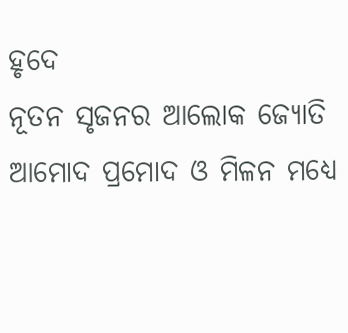ହୃଦେ
ନୂତନ ସୃଜନର ଆଲୋକ ଜ୍ୟୋତି
ଆମୋଦ ପ୍ରମୋଦ ଓ ମିଳନ ମଧ୍ୟେ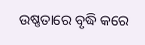ଉଷ୍ଣତାରେ ବୃଦ୍ଧି କରେ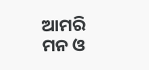ଆମରି
ମନ ଓ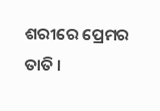ଶରୀରେ ପ୍ରେମର ତାତି ।